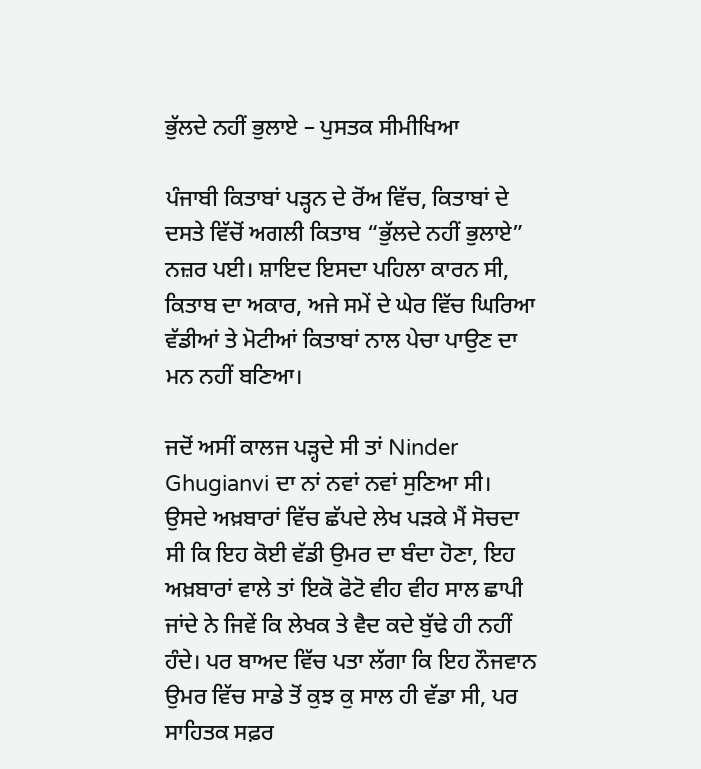ਭੁੱਲਦੇ ਨਹੀਂ ਭੁਲਾਏ – ਪੁਸਤਕ ਸੀਮੀਖਿਆ

ਪੰਜਾਬੀ ਕਿਤਾਬਾਂ ਪੜ੍ਹਨ ਦੇ ਰੋਂਅ ਵਿੱਚ, ਕਿਤਾਬਾਂ ਦੇ ਦਸਤੇ ਵਿੱਚੋਂ ਅਗਲੀ ਕਿਤਾਬ “ਭੁੱਲਦੇ ਨਹੀਂ ਭੁਲਾਏ” ਨਜ਼ਰ ਪਈ। ਸ਼ਾਇਦ ਇਸਦਾ ਪਹਿਲਾ ਕਾਰਨ ਸੀ, ਕਿਤਾਬ ਦਾ ਅਕਾਰ, ਅਜੇ ਸਮੇਂ ਦੇ ਘੇਰ ਵਿੱਚ ਘਿਰਿਆ ਵੱਡੀਆਂ ਤੇ ਮੋਟੀਆਂ ਕਿਤਾਬਾਂ ਨਾਲ ਪੇਚਾ ਪਾਉਣ ਦਾ ਮਨ ਨਹੀਂ ਬਣਿਆ।

ਜਦੋਂ ਅਸੀਂ ਕਾਲਜ ਪੜ੍ਹਦੇ ਸੀ ਤਾਂ Ninder Ghugianvi ਦਾ ਨਾਂ ਨਵਾਂ ਨਵਾਂ ਸੁਣਿਆ ਸੀ। ਉਸਦੇ ਅਖ਼ਬਾਰਾਂ ਵਿੱਚ ਛੱਪਦੇ ਲੇਖ ਪੜਕੇ ਮੈਂ ਸੋਚਦਾ ਸੀ ਕਿ ਇਹ ਕੋਈ ਵੱਡੀ ਉਮਰ ਦਾ ਬੰਦਾ ਹੋਣਾ, ਇਹ ਅਖ਼ਬਾਰਾਂ ਵਾਲੇ ਤਾਂ ਇਕੋ ਫੋਟੋ ਵੀਹ ਵੀਹ ਸਾਲ ਛਾਪੀ ਜਾਂਦੇ ਨੇ ਜਿਵੇਂ ਕਿ ਲੇਖਕ ਤੇ ਵੈਦ ਕਦੇ ਬੁੱਢੇ ਹੀ ਨਹੀਂ ਹੰਦੇ। ਪਰ ਬਾਅਦ ਵਿੱਚ ਪਤਾ ਲੱਗਾ ਕਿ ਇਹ ਨੌਜਵਾਨ ਉਮਰ ਵਿੱਚ ਸਾਡੇ ਤੋਂ ਕੁਝ ਕੁ ਸਾਲ ਹੀ ਵੱਡਾ ਸੀ, ਪਰ ਸਾਹਿਤਕ ਸਫ਼ਰ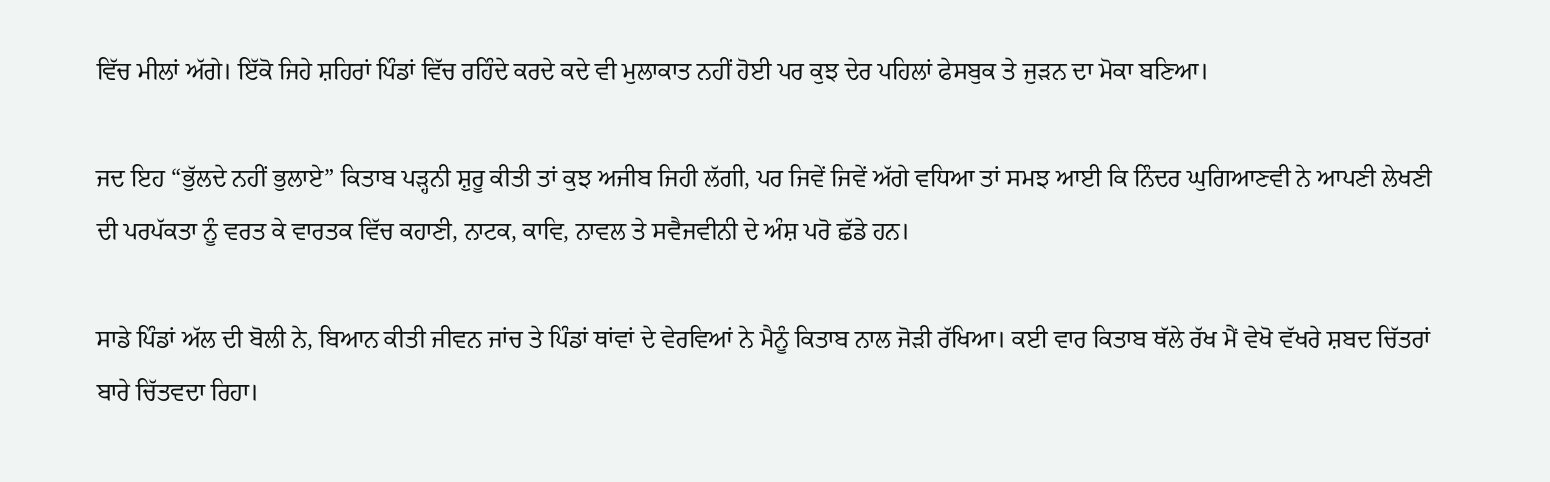ਵਿੱਚ ਮੀਲਾਂ ਅੱਗੇ। ਇੱਕੋ ਜਿਹੇ ਸ਼ਹਿਰਾਂ ਪਿੰਡਾਂ ਵਿੱਚ ਰਹਿੰਦੇ ਕਰਦੇ ਕਦੇ ਵੀ ਮੁਲਾਕਾਤ ਨਹੀਂ ਹੋਈ ਪਰ ਕੁਝ ਦੇਰ ਪਹਿਲਾਂ ਫੇਸਬੁਕ ਤੇ ਜੁੜਨ ਦਾ ਮੋਕਾ ਬਣਿਆ।

ਜਦ ਇਹ “ਭੁੱਲਦੇ ਨਹੀਂ ਭੁਲਾਏ” ਕਿਤਾਬ ਪੜ੍ਹਨੀ ਸ਼ੁਰੂ ਕੀਤੀ ਤਾਂ ਕੁਝ ਅਜੀਬ ਜਿਹੀ ਲੱਗੀ, ਪਰ ਜਿਵੇਂ ਜਿਵੇਂ ਅੱਗੇ ਵਧਿਆ ਤਾਂ ਸਮਝ ਆਈ ਕਿ ਨਿੰਦਰ ਘੁਗਿਆਣਵੀ ਨੇ ਆਪਣੀ ਲੇਖਣੀ ਦੀ ਪਰਪੱਕਤਾ ਨੂੰ ਵਰਤ ਕੇ ਵਾਰਤਕ ਵਿੱਚ ਕਹਾਣੀ, ਨਾਟਕ, ਕਾਵਿ, ਨਾਵਲ ਤੇ ਸਵੈਜਵੀਨੀ ਦੇ ਅੰਸ਼ ਪਰੋ ਛੱਡੇ ਹਨ।

ਸਾਡੇ ਪਿੰਡਾਂ ਅੱਲ ਦੀ ਬੋਲੀ ਨੇ, ਬਿਆਨ ਕੀਤੀ ਜੀਵਨ ਜਾਂਚ ਤੇ ਪਿੰਡਾਂ ਥਾਂਵਾਂ ਦੇ ਵੇਰਵਿਆਂ ਨੇ ਮੈਨੂੰ ਕਿਤਾਬ ਨਾਲ ਜੋੜੀ ਰੱਖਿਆ। ਕਈ ਵਾਰ ਕਿਤਾਬ ਥੱਲੇ ਰੱਖ ਮੈਂ ਵੇਖੋ ਵੱਖਰੇ ਸ਼ਬਦ ਚਿੱਤਰਾਂ ਬਾਰੇ ਚਿੱਤਵਦਾ ਰਿਹਾ।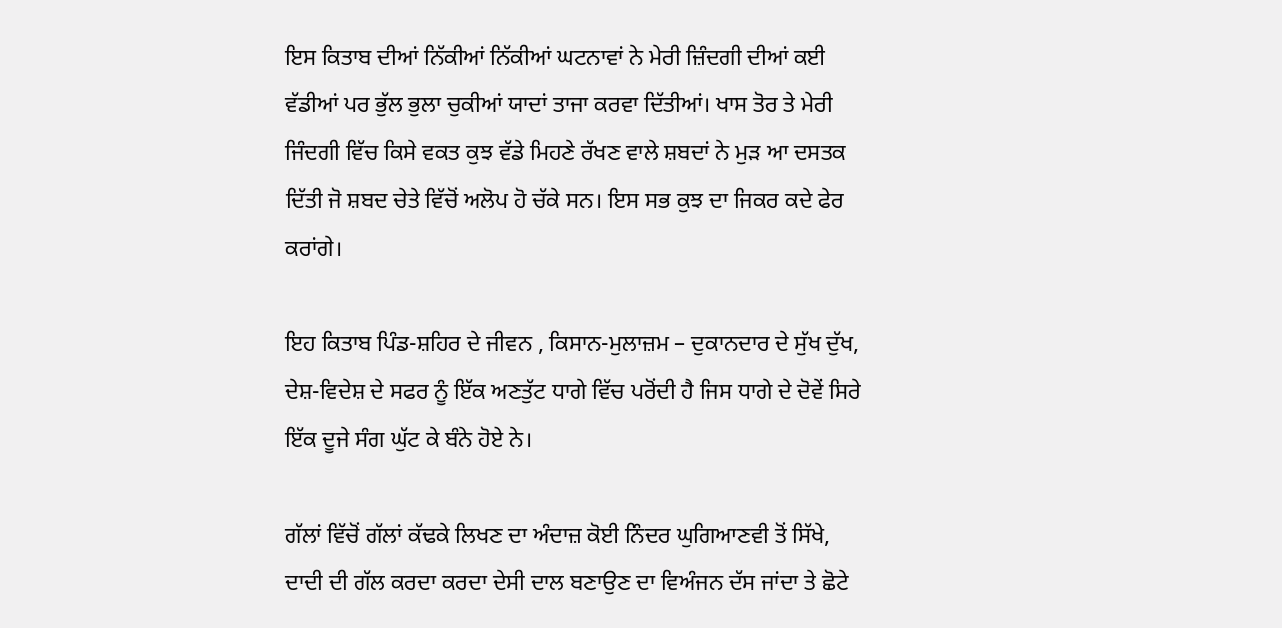ਇਸ ਕਿਤਾਬ ਦੀਆਂ ਨਿੱਕੀਆਂ ਨਿੱਕੀਆਂ ਘਟਨਾਵਾਂ ਨੇ ਮੇਰੀ ਜ਼ਿੰਦਗੀ ਦੀਆਂ ਕਈ ਵੱਡੀਆਂ ਪਰ ਭੁੱਲ ਭੁਲਾ ਚੁਕੀਆਂ ਯਾਦਾਂ ਤਾਜਾ ਕਰਵਾ ਦਿੱਤੀਆਂ। ਖਾਸ ਤੋਰ ਤੇ ਮੇਰੀ ਜਿੰਦਗੀ ਵਿੱਚ ਕਿਸੇ ਵਕਤ ਕੁਝ ਵੱਡੇ ਮਿਹਣੇ ਰੱਖਣ ਵਾਲੇ ਸ਼ਬਦਾਂ ਨੇ ਮੁੜ ਆ ਦਸਤਕ ਦਿੱਤੀ ਜੋ ਸ਼ਬਦ ਚੇਤੇ ਵਿੱਚੋਂ ਅਲੋਪ ਹੋ ਚੱਕੇ ਸਨ। ਇਸ ਸਭ ਕੁਝ ਦਾ ਜਿਕਰ ਕਦੇ ਫੇਰ ਕਰਾਂਗੇ।

ਇਹ ਕਿਤਾਬ ਪਿੰਡ-ਸ਼ਹਿਰ ਦੇ ਜੀਵਨ , ਕਿਸਾਨ-ਮੁਲਾਜ਼ਮ – ਦੁਕਾਨਦਾਰ ਦੇ ਸੁੱਖ ਦੁੱਖ, ਦੇਸ਼-ਵਿਦੇਸ਼ ਦੇ ਸਫਰ ਨੂੰ ਇੱਕ ਅਣਤੁੱਟ ਧਾਗੇ ਵਿੱਚ ਪਰੋਂਦੀ ਹੈ ਜਿਸ ਧਾਗੇ ਦੇ ਦੋਵੇਂ ਸਿਰੇ ਇੱਕ ਦੂਜੇ ਸੰਗ ਘੁੱਟ ਕੇ ਬੰਨੇ ਹੋਏ ਨੇ।

ਗੱਲਾਂ ਵਿੱਚੋਂ ਗੱਲਾਂ ਕੱਢਕੇ ਲਿਖਣ ਦਾ ਅੰਦਾਜ਼ ਕੋਈ ਨਿੰਦਰ ਘੁਗਿਆਣਵੀ ਤੋਂ ਸਿੱਖੇ, ਦਾਦੀ ਦੀ ਗੱਲ ਕਰਦਾ ਕਰਦਾ ਦੇਸੀ ਦਾਲ ਬਣਾਉਣ ਦਾ ਵਿਅੰਜਨ ਦੱਸ ਜਾਂਦਾ ਤੇ ਛੋਟੇ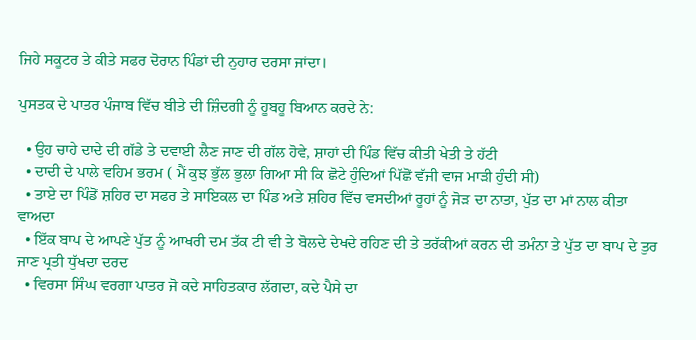ਜਿਹੇ ਸਕੂਟਰ ਤੇ ਕੀਤੇ ਸਫਰ ਦੋਰਾਨ ਪਿੰਡਾਂ ਦੀ ਨੁਹਾਰ ਦਰਸਾ ਜਾਂਦਾ।

ਪੁਸਤਕ ਦੇ ਪਾਤਰ ਪੰਜਾਬ ਵਿੱਚ ਬੀਤੇ ਦੀ ਜ਼ਿੰਦਗੀ ਨੂੰ ਹੂਬਹੂ ਬਿਆਨ ਕਰਦੇ ਨੇ:

  • ਉਹ ਚਾਹੇ ਦਾਦੇ ਦੀ ਗੱਡੇ ਤੇ ਦਵਾਈ ਲੈਣ ਜਾਣ ਦੀ ਗੱਲ ਹੋਵੇ, ਸ਼ਾਹਾਂ ਦੀ ਪਿੰਡ ਵਿੱਚ ਕੀਤੀ ਖੇਤੀ ਤੇ ਹੱਟੀ
  • ਦਾਦੀ ਦੇ ਪਾਲੇ ਵਹਿਮ ਭਰਮ ( ਮੈਂ ਕੁਝ ਭੁੱਲ ਭੁਲਾ ਗਿਆ ਸੀ ਕਿ ਛੋਟੇ ਹੁੰਦਿਆਂ ਪਿੱਛੋਂ ਵੱਜੀ ਵਾਜ ਮਾੜੀ ਹੁੰਦੀ ਸੀ)
  • ਤਾਏ ਦਾ ਪਿੰਡੋਂ ਸ਼ਹਿਰ ਦਾ ਸਫਰ ਤੇ ਸਾਇਕਲ ਦਾ ਪਿੰਡ ਅਤੇ ਸ਼ਹਿਰ ਵਿੱਚ ਵਸਦੀਆਂ ਰੂਹਾਂ ਨੂੰ ਜੋੜ ਦਾ ਨਾਤਾ, ਪੁੱਤ ਦਾ ਮਾਂ ਨਾਲ ਕੀਤਾ ਵਾਅਦਾ
  • ਇੱਕ ਬਾਪ ਦੇ ਆਪਣੇ ਪੁੱਤ ਨੂੰ ਆਖਰੀ ਦਮ ਤੱਕ ਟੀ ਵੀ ਤੇ ਬੋਲਦੇ ਦੇਖਦੇ ਰਹਿਣ ਦੀ ਤੇ ਤਰੱਕੀਆਂ ਕਰਨ ਦੀ ਤਮੰਨਾ ਤੇ ਪੁੱਤ ਦਾ ਬਾਪ ਦੇ ਤੁਰ ਜਾਣ ਪ੍ਰਤੀ ਧੁੱਖਦਾ ਦਰਦ
  • ਵਿਰਸਾ ਸਿੰਘ ਵਰਗਾ ਪਾਤਰ ਜੋ ਕਦੇ ਸਾਹਿਤਕਾਰ ਲੱਗਦਾ, ਕਦੇ ਪੈਸੇ ਦਾ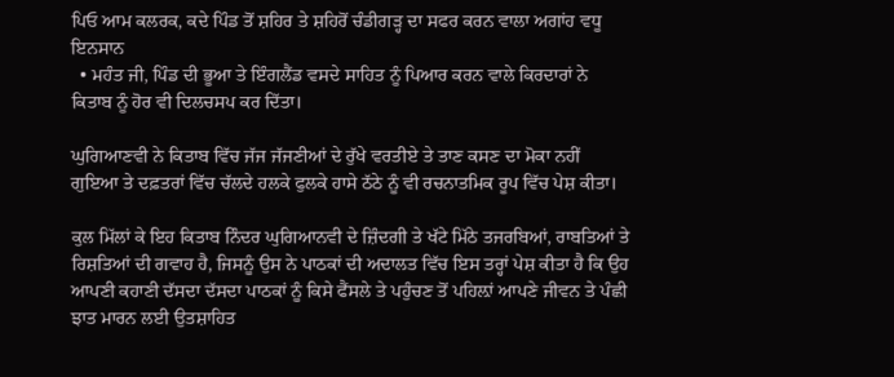ਪਿਓ ਆਮ ਕਲਰਕ, ਕਦੇ ਪਿੰਡ ਤੋਂ ਸ਼ਹਿਰ ਤੇ ਸ਼ਹਿਰੋਂ ਚੰਡੀਗੜ੍ਹ ਦਾ ਸਫਰ ਕਰਨ ਵਾਲਾ ਅਗਾਂਹ ਵਧੂ ਇਨਸਾਨ
  • ਮਹੰਤ ਜੀ, ਪਿੰਡ ਦੀ ਭੂਆ ਤੇ ਇੰਗਲੈਂਡ ਵਸਦੇ ਸਾਹਿਤ ਨੂੰ ਪਿਆਰ ਕਰਨ ਵਾਲੇ ਕਿਰਦਾਰਾਂ ਨੇ ਕਿਤਾਬ ਨੂੰ ਹੋਰ ਵੀ ਦਿਲਚਸਪ ਕਰ ਦਿੱਤਾ।

ਘੁਗਿਆਣਵੀ ਨੇ ਕਿਤਾਬ ਵਿੱਚ ਜੱਜ ਜੱਜਣੀਆਂ ਦੇ ਰੁੱਖੇ ਵਰਤੀਏ ਤੇ ਤਾਣ ਕਸਣ ਦਾ ਮੋਕਾ ਨਹੀਂ ਗੁਇਆ ਤੇ ਦਫ਼ਤਰਾਂ ਵਿੱਚ ਚੱਲਦੇ ਹਲਕੇ ਫੁਲਕੇ ਹਾਸੇ ਠੱਠੇ ਨੂੰ ਵੀ ਰਚਨਾਤਮਿਕ ਰੂਪ ਵਿੱਚ ਪੇਸ਼ ਕੀਤਾ।

ਕੁਲ ਮਿੱਲਾਂ ਕੇ ਇਹ ਕਿਤਾਬ ਨਿੰਦਰ ਘੁਗਿਆਨਵੀ ਦੇ ਜ਼ਿੰਦਗੀ ਤੇ ਖੱਟੇ ਮਿੱਠੇ ਤਜਰਬਿਆਂ, ਰਾਬਤਿਆਂ ਤੇ ਰਿਸ਼ਤਿਆਂ ਦੀ ਗਵਾਹ ਹੈ, ਜਿਸਨੂੰ ਉਸ ਨੇ ਪਾਠਕਾਂ ਦੀ ਅਦਾਲਤ ਵਿੱਚ ਇਸ ਤਰ੍ਹਾਂ ਪੇਸ਼ ਕੀਤਾ ਹੈ ਕਿ ਉਹ ਆਪਣੀ ਕਹਾਣੀ ਦੱਸਦਾ ਦੱਸਦਾ ਪਾਠਕਾਂ ਨੂੰ ਕਿਸੇ ਫੈਂਸਲੇ ਤੇ ਪਹੁੰਚਣ ਤੋਂ ਪਹਿਲ਼ਾਂ ਆਪਣੇ ਜੀਵਨ ਤੇ ਪੰਛੀ ਝਾਤ ਮਾਰਨ ਲਈ ਉਤਸ਼ਾਹਿਤ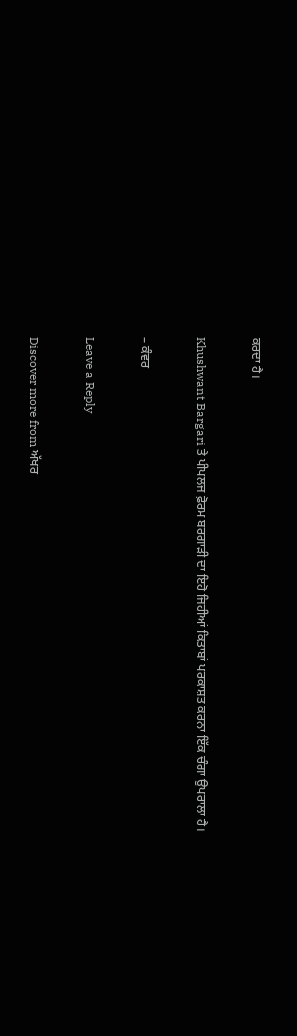ਕਰਦਾ ਹੈ।

Khushwant Bargari ਤੇ ਪੀਪਲਜ ਫ਼ੋਰਮ ਬਰਗਾੜੀ ਦਾ ਇਹੋ ਜਿਹੀਆਂ ਕਿਤਾਬਾਂ ਪਰਕਾਸ਼ਤ ਕਰਨਾ ਇੱਕ ਚੰਗਾ ਉਪਰਾਲਾ ਹੈ।

– ਕੰਵਰ

Leave a Reply

Discover more from ਅੱਖਰ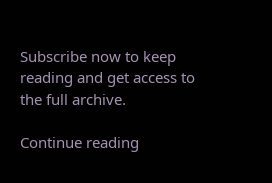Subscribe now to keep reading and get access to the full archive.

Continue reading